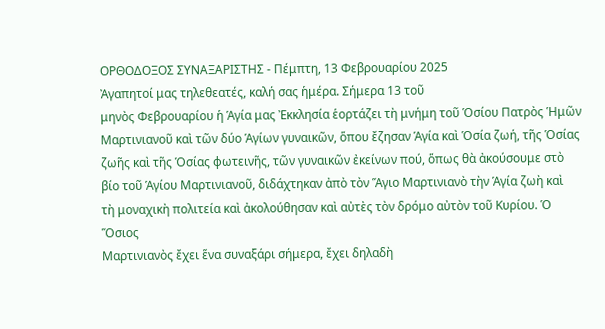ΟΡΘΟΔΟΞΟΣ ΣΥΝΑΞΑΡΙΣΤΗΣ - Πέμπτη, 13 Φεβρουαρίου 2025
Ἀγαπητοί μας τηλεθεατές, καλή σας ἡμέρα. Σήμερα 13 τοῦ
μηνὸς Φεβρουαρίου ἡ Ἁγία μας Ἐκκλησία ἑορτάζει τὴ μνήμη τοῦ Ὁσίου Πατρὸς Ἡμῶν
Μαρτινιανοῦ καὶ τῶν δύο Ἁγίων γυναικῶν, ὅπου ἔζησαν Ἁγία καὶ Ὁσία ζωή, τῆς Ὁσίας
ζωῆς καὶ τῆς Ὁσίας φωτεινῆς, τῶν γυναικῶν ἐκείνων πού, ὅπως θὰ ἀκούσουμε στὸ
βίο τοῦ Ἁγίου Μαρτινιανοῦ, διδάχτηκαν ἀπὸ τὸν Ἅγιο Μαρτινιανὸ τὴν Ἁγία ζωὴ καὶ
τὴ μοναχικὴ πολιτεία καὶ ἀκολούθησαν καὶ αὐτὲς τὸν δρόμο αὐτὸν τοῦ Κυρίου. Ὁ Ὅσιος
Μαρτινιανὸς ἔχει ἕνα συναξάρι σήμερα, ἔχει δηλαδὴ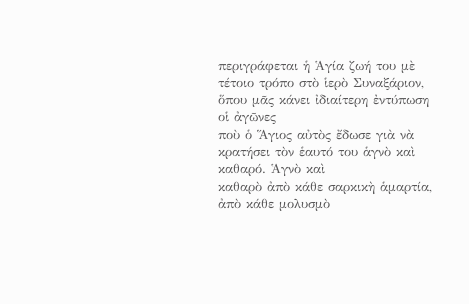περιγράφεται ἡ Ἁγία ζωή του μὲ
τέτοιο τρόπο στὸ ἱερὸ Συναξάριον, ὅπου μᾶς κάνει ἰδιαίτερη ἐντύπωση οἱ ἀγῶνες
ποὺ ὁ Ἅγιος αὐτὸς ἔδωσε γιὰ νὰ κρατήσει τὸν ἑαυτό του ἁγνὸ καὶ καθαρό. Ἁγνὸ καὶ
καθαρὸ ἀπὸ κάθε σαρκικὴ ἁμαρτία, ἀπὸ κάθε μολυσμὸ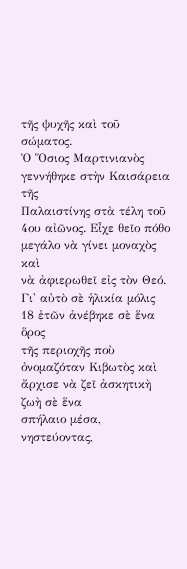τῆς ψυχῆς καὶ τοῦ σώματος.
Ὁ Ὅσιος Μαρτινιανὸς γεννήθηκε στὴν Καισάρεια τῆς
Παλαιστίνης στὰ τέλη τοῦ 4ου αἰῶνος. Εἶχε θεῖο πόθο μεγάλο νὰ γίνει μοναχὸς καὶ
νὰ ἀφιερωθεῖ εἰς τὸν Θεό. Γι' αὐτὸ σὲ ἡλικία μόλις 18 ἐτῶν ἀνέβηκε σὲ ἕνα ὅρος
τῆς περιοχῆς ποὺ ὀνομαζόταν Κιβωτὸς καὶ ἄρχισε νὰ ζεῖ ἀσκητικὴ ζωὴ σὲ ἕνα
σπήλαιο μέσα, νηστεύοντας,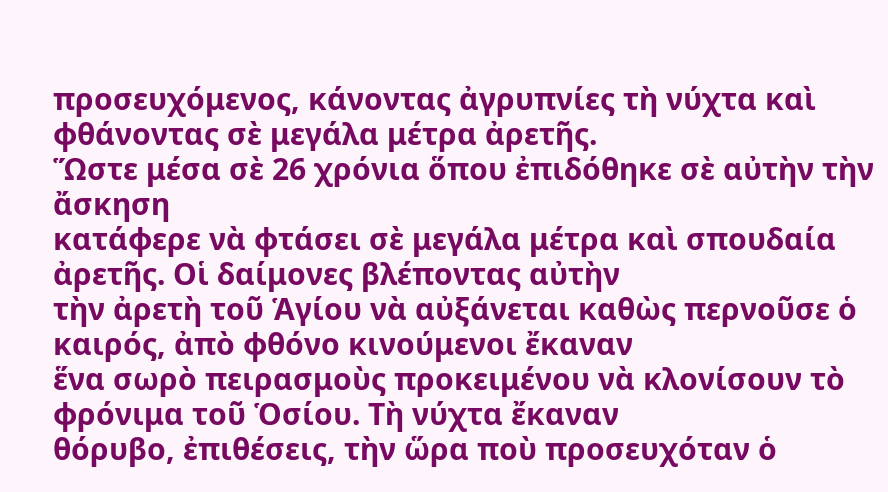προσευχόμενος, κάνοντας ἀγρυπνίες τὴ νύχτα καὶ
φθάνοντας σὲ μεγάλα μέτρα ἀρετῆς.
Ὥστε μέσα σὲ 26 χρόνια ὅπου ἐπιδόθηκε σὲ αὐτὴν τὴν ἄσκηση
κατάφερε νὰ φτάσει σὲ μεγάλα μέτρα καὶ σπουδαία ἀρετῆς. Οἱ δαίμονες βλέποντας αὐτὴν
τὴν ἀρετὴ τοῦ Ἁγίου νὰ αὐξάνεται καθὼς περνοῦσε ὁ καιρός, ἀπὸ φθόνο κινούμενοι ἔκαναν
ἕνα σωρὸ πειρασμοὺς προκειμένου νὰ κλονίσουν τὸ φρόνιμα τοῦ Ὁσίου. Τὴ νύχτα ἔκαναν
θόρυβο, ἐπιθέσεις, τὴν ὥρα ποὺ προσευχόταν ὁ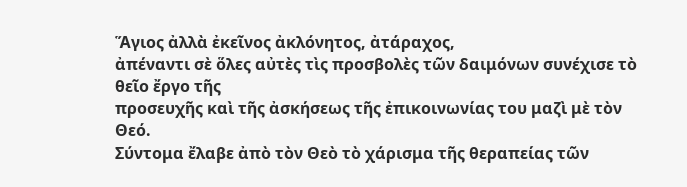Ἅγιος ἀλλὰ ἐκεῖνος ἀκλόνητος, ἀτάραχος,
ἀπέναντι σὲ ὅλες αὐτὲς τὶς προσβολὲς τῶν δαιμόνων συνέχισε τὸ θεῖο ἔργο τῆς
προσευχῆς καὶ τῆς ἀσκήσεως τῆς ἐπικοινωνίας του μαζὶ μὲ τὸν Θεό.
Σύντομα ἔλαβε ἀπὸ τὸν Θεὸ τὸ χάρισμα τῆς θεραπείας τῶν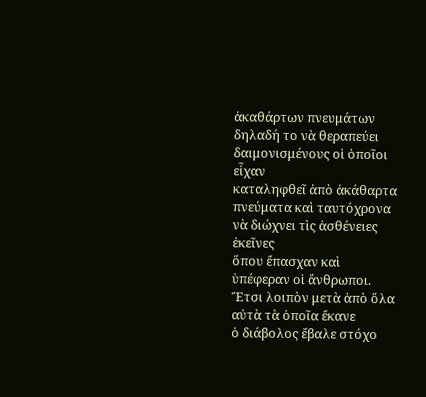ἀκαθάρτων πνευμάτων δηλαδή το νὰ θεραπεύει δαιμονισμένους οἱ ὁποῖοι εἶχαν
καταληφθεῖ ἀπὸ ἀκάθαρτα πνεύματα καὶ ταυτόχρονα νὰ διώχνει τὶς ἀσθένειες ἐκεῖνες
ὅπου ἔπασχαν καὶ ὑπέφεραν οἱ ἄνθρωποι. Ἔτσι λοιπὸν μετὰ ἀπὸ ὅλα αὐτὰ τὰ ὁποῖα ἔκανε
ὁ διάβολος ἔβαλε στόχο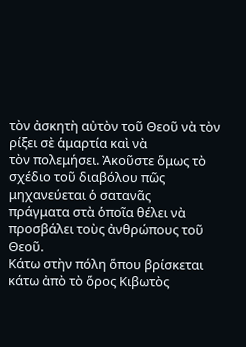τὸν ἀσκητὴ αὐτὸν τοῦ Θεοῦ νὰ τὸν ρίξει σὲ ἁμαρτία καὶ νὰ
τὸν πολεμήσει. Ἀκοῦστε ὅμως τὸ σχέδιο τοῦ διαβόλου πῶς μηχανεύεται ὁ σατανᾶς
πράγματα στὰ ὁποῖα θέλει νὰ προσβάλει τοὺς ἀνθρώπους τοῦ Θεοῦ.
Κάτω στὴν πόλη ὅπου βρίσκεται κάτω ἀπὸ τὸ ὅρος Κιβωτὸς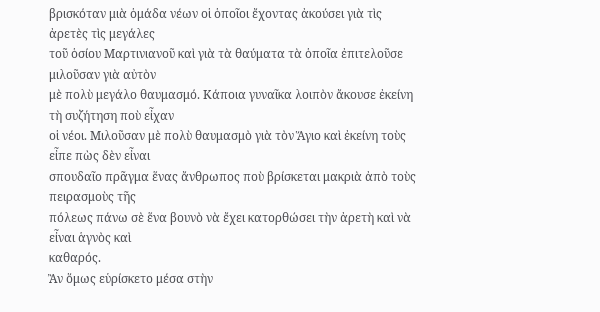βρισκόταν μιὰ ὁμάδα νέων οἱ ὁποῖοι ἔχοντας ἀκούσει γιὰ τὶς ἀρετὲς τὶς μεγάλες
τοῦ ὁσίου Μαρτινιανοῦ καὶ γιὰ τὰ θαύματα τὰ ὁποῖα ἐπιτελοῦσε μιλοῦσαν γιὰ αὐτὸν
μὲ πολὺ μεγάλο θαυμασμό. Κάποια γυναῖκα λοιπὸν ἄκουσε ἐκείνη τὴ συζήτηση ποὺ εἶχαν
οἱ νέοι. Μιλοῦσαν μὲ πολὺ θαυμασμὸ γιὰ τὸν Ἅγιο καὶ ἐκείνη τοὺς εἶπε πὼς δὲν εἶναι
σπουδαῖο πρᾶγμα ἕνας ἄνθρωπος ποὺ βρίσκεται μακριὰ ἀπὸ τοὺς πειρασμοὺς τῆς
πόλεως πάνω σὲ ἕνα βουνὸ νὰ ἔχει κατορθώσει τὴν ἀρετὴ καὶ νὰ εἶναι ἁγνὸς καὶ
καθαρός.
Ἂν ὅμως εὑρίσκετο μέσα στὴν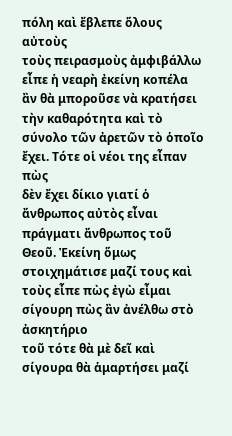πόλη καὶ ἔβλεπε ὅλους αὐτοὺς
τοὺς πειρασμοὺς ἀμφιβάλλω εἶπε ἡ νεαρὴ ἐκείνη κοπέλα ἂν θὰ μποροῦσε νὰ κρατήσει
τὴν καθαρότητα καὶ τὸ σύνολο τῶν ἀρετῶν τὸ ὁποῖο ἔχει. Τότε οἱ νέοι της εἶπαν πὼς
δὲν ἔχει δίκιο γιατί ὁ ἄνθρωπος αὐτὸς εἶναι πράγματι ἄνθρωπος τοῦ Θεοῦ. Ἐκείνη ὅμως
στοιχημάτισε μαζί τους καὶ τοὺς εἶπε πὼς ἐγὼ εἶμαι σίγουρη πὼς ἂν ἀνέλθω στὸ ἀσκητήριο
τοῦ τότε θὰ μὲ δεῖ καὶ σίγουρα θὰ ἁμαρτήσει μαζί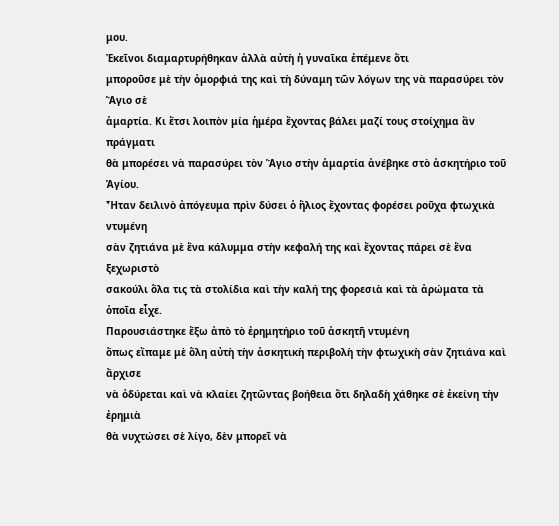μου.
Ἐκεῖνοι διαμαρτυρήθηκαν ἀλλὰ αὐτὴ ἡ γυναῖκα ἐπέμενε ὅτι
μποροῦσε μὲ τὴν ὀμορφιά της καὶ τὴ δύναμη τῶν λόγων της νὰ παρασύρει τὸν Ἅγιο σὲ
ἁμαρτία. Κι ἔτσι λοιπὸν μία ἡμέρα ἔχοντας βάλει μαζί τους στοίχημα ἂν πράγματι
θὰ μπορέσει νὰ παρασύρει τὸν Ἅγιο στὴν ἁμαρτία ἀνέβηκε στὸ ἀσκητήριο τοῦ Ἁγίου.
Ἦταν δειλινὸ ἀπόγευμα πρὶν δύσει ὁ ἥλιος ἔχοντας φορέσει ροῦχα φτωχικὰ ντυμένη
σὰν ζητιάνα μὲ ἕνα κάλυμμα στὴν κεφαλή της καὶ ἔχοντας πάρει σὲ ἕνα ξεχωριστὸ
σακούλι ὅλα τις τὰ στολίδια καὶ τὴν καλή της φορεσιὰ καὶ τὰ ἀρώματα τὰ ὁποῖα εἶχε.
Παρουσιάστηκε ἔξω ἀπὸ τὸ ἐρημητήριο τοῦ ἀσκητῆ ντυμένη
ὅπως εἴπαμε μὲ ὅλη αὐτὴ τὴν ἀσκητικὴ περιβολὴ τὴν φτωχικὴ σὰν ζητιάνα καὶ ἄρχισε
νὰ ὀδύρεται καὶ νὰ κλαίει ζητῶντας βοήθεια ὅτι δηλαδὴ χάθηκε σὲ ἐκείνη τὴν ἐρημιὰ
θὰ νυχτώσει σὲ λίγο, δὲν μπορεῖ νὰ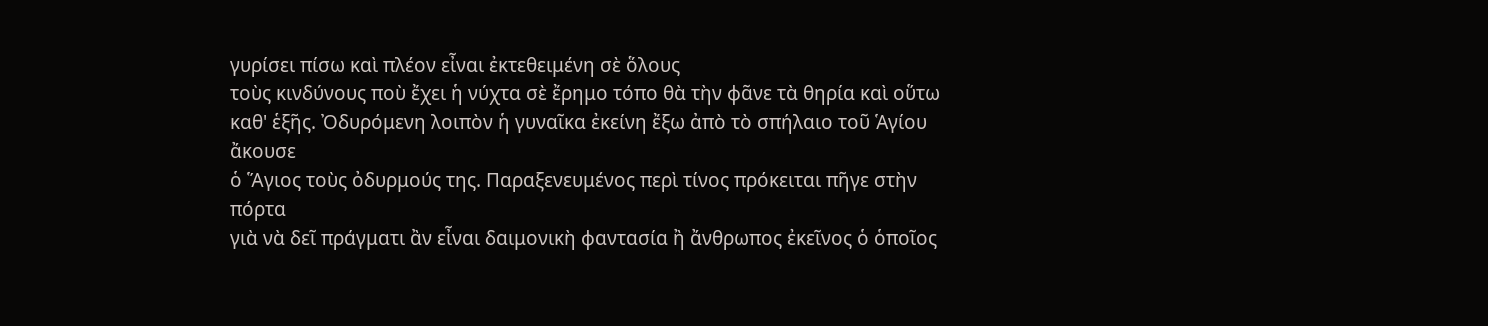γυρίσει πίσω καὶ πλέον εἶναι ἐκτεθειμένη σὲ ὅλους
τοὺς κινδύνους ποὺ ἔχει ἡ νύχτα σὲ ἔρημο τόπο θὰ τὴν φᾶνε τὰ θηρία καὶ οὕτω
καθ' ἑξῆς. Ὀδυρόμενη λοιπὸν ἡ γυναῖκα ἐκείνη ἔξω ἀπὸ τὸ σπήλαιο τοῦ Ἁγίου ἄκουσε
ὁ Ἅγιος τοὺς ὀδυρμούς της. Παραξενευμένος περὶ τίνος πρόκειται πῆγε στὴν πόρτα
γιὰ νὰ δεῖ πράγματι ἂν εἶναι δαιμονικὴ φαντασία ἢ ἄνθρωπος ἐκεῖνος ὁ ὁποῖος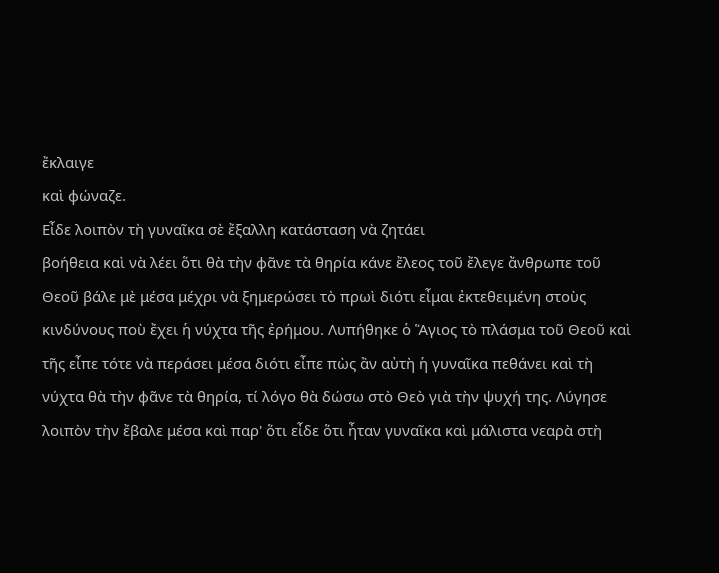ἔκλαιγε
καὶ φώναζε.
Εἶδε λοιπὸν τὴ γυναῖκα σὲ ἔξαλλη κατάσταση νὰ ζητάει
βοήθεια καὶ νὰ λέει ὅτι θὰ τὴν φᾶνε τὰ θηρία κάνε ἔλεος τοῦ ἔλεγε ἄνθρωπε τοῦ
Θεοῦ βάλε μὲ μέσα μέχρι νὰ ξημερώσει τὸ πρωὶ διότι εἶμαι ἐκτεθειμένη στοὺς
κινδύνους ποὺ ἔχει ἡ νύχτα τῆς ἐρήμου. Λυπήθηκε ὁ Ἅγιος τὸ πλάσμα τοῦ Θεοῦ καὶ
τῆς εἶπε τότε νὰ περάσει μέσα διότι εἶπε πὼς ἂν αὐτὴ ἡ γυναῖκα πεθάνει καὶ τὴ
νύχτα θὰ τὴν φᾶνε τὰ θηρία, τί λόγο θὰ δώσω στὸ Θεὸ γιὰ τὴν ψυχή της. Λύγησε
λοιπὸν τὴν ἔβαλε μέσα καὶ παρ' ὅτι εἶδε ὅτι ἦταν γυναῖκα καὶ μάλιστα νεαρὰ στὴ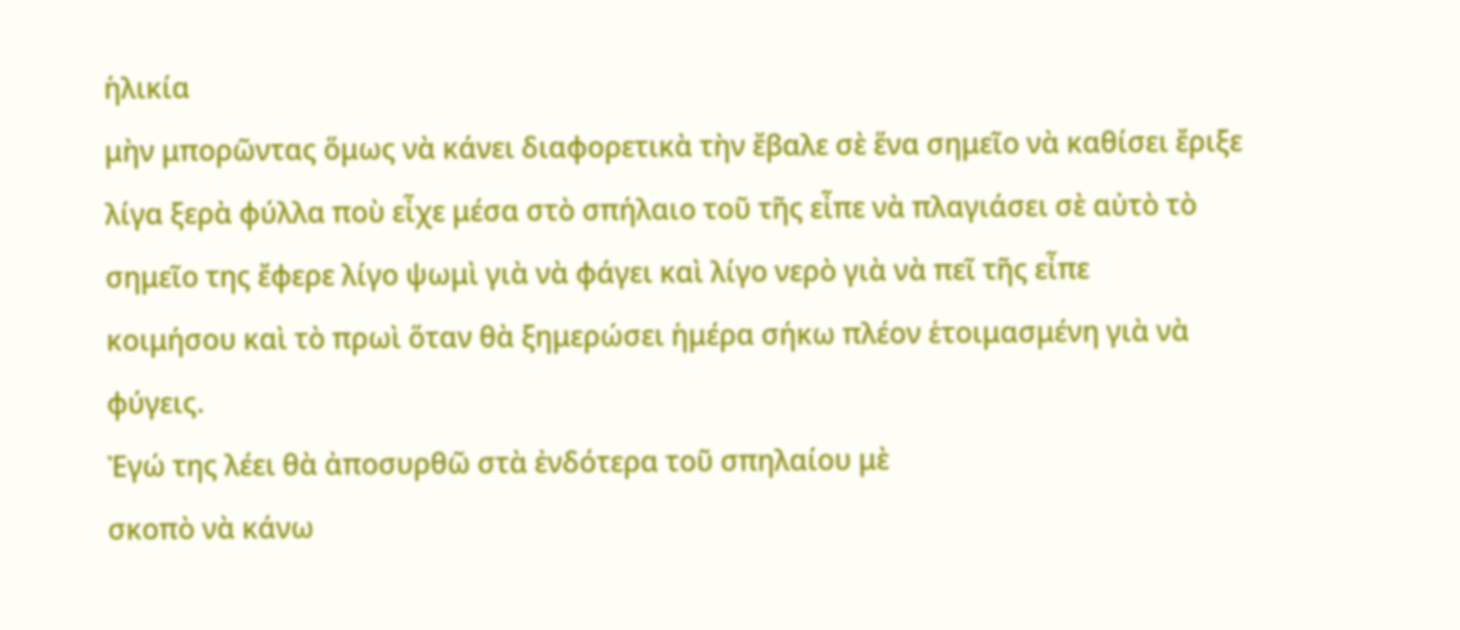ἡλικία
μὴν μπορῶντας ὅμως νὰ κάνει διαφορετικὰ τὴν ἔβαλε σὲ ἕνα σημεῖο νὰ καθίσει ἔριξε
λίγα ξερὰ φύλλα ποὺ εἶχε μέσα στὸ σπήλαιο τοῦ τῆς εἶπε νὰ πλαγιάσει σὲ αὐτὸ τὸ
σημεῖο της ἔφερε λίγο ψωμὶ γιὰ νὰ φάγει καὶ λίγο νερὸ γιὰ νὰ πεῖ τῆς εἶπε
κοιμήσου καὶ τὸ πρωὶ ὅταν θὰ ξημερώσει ἡμέρα σήκω πλέον ἑτοιμασμένη γιὰ νὰ
φύγεις.
Ἐγώ της λέει θὰ ἀποσυρθῶ στὰ ἐνδότερα τοῦ σπηλαίου μὲ
σκοπὸ νὰ κάνω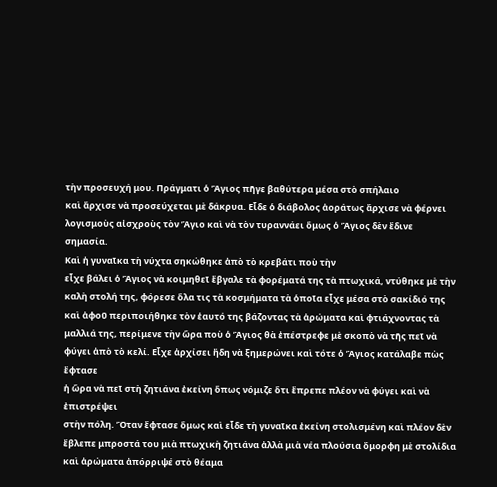τὴν προσευχή μου. Πράγματι ὁ Ἅγιος πῆγε βαθύτερα μέσα στὸ σπήλαιο
καὶ ἄρχισε νὰ προσεύχεται μὲ δάκρυα. Εἶδε ὁ διάβολος ἀοράτως ἄρχισε νὰ φέρνει
λογισμοὺς αἰσχροὺς τὸν Ἅγιο καὶ νὰ τὸν τυραννάει ὅμως ὁ Ἅγιος δὲν ἔδινε
σημασία.
Καὶ ἡ γυναῖκα τὴ νύχτα σηκώθηκε ἀπὸ τὸ κρεβάτι ποὺ τὴν
εἶχε βάλει ὁ Ἅγιος νὰ κοιμηθεῖ ἔβγαλε τὰ φορέματά της τὰ πτωχικά, ντύθηκε μὲ τὴν
καλὴ στολή της, φόρεσε ὅλα τις τὰ κοσμήματα τὰ ὁποῖα εἶχε μέσα στὸ σακίδιό της
καὶ ἀφοῦ περιποιήθηκε τὸν ἑαυτό της βάζοντας τὰ ἀρώματα καὶ φτιάχνοντας τὰ
μαλλιά της, περίμενε τὴν ὥρα ποὺ ὁ Ἅγιος θὰ ἐπέστρεφε μὲ σκοπὸ νὰ τῆς πεῖ νὰ
φύγει ἀπὸ τὸ κελί. Εἶχε ἀρχίσει ἤδη νὰ ξημερώνει καὶ τότε ὁ Ἅγιος κατάλαβε πὼς ἔφτασε
ἡ ὥρα νὰ πεῖ στὴ ζητιάνα ἐκείνη ὅπως νόμιζε ὅτι ἔπρεπε πλέον νὰ φύγει καὶ νὰ ἐπιστρέψει
στὴν πόλη. Ὅταν ἔφτασε ὅμως καὶ εἶδε τὴ γυναῖκα ἐκείνη στολισμένη καὶ πλέον δὲν
ἔβλεπε μπροστά του μιὰ πτωχικὴ ζητιάνα ἀλλὰ μιὰ νέα πλούσια ὄμορφη μὲ στολίδια
καὶ ἀρώματα ἀπόρριψέ στὸ θέαμα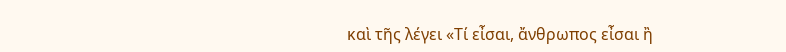καὶ τῆς λέγει «Τί εἶσαι, ἄνθρωπος εἶσαι ἢ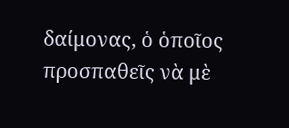δαίμονας, ὁ ὁποῖος προσπαθεῖς νὰ μὲ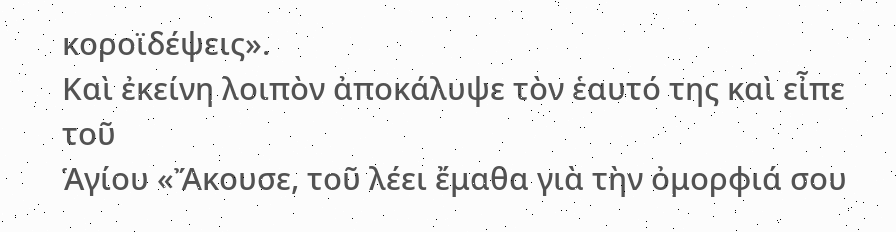κοροϊδέψεις».
Καὶ ἐκείνη λοιπὸν ἀποκάλυψε τὸν ἑαυτό της καὶ εἶπε τοῦ
Ἁγίου «Ἄκουσε, τοῦ λέει ἔμαθα γιὰ τὴν ὀμορφιά σου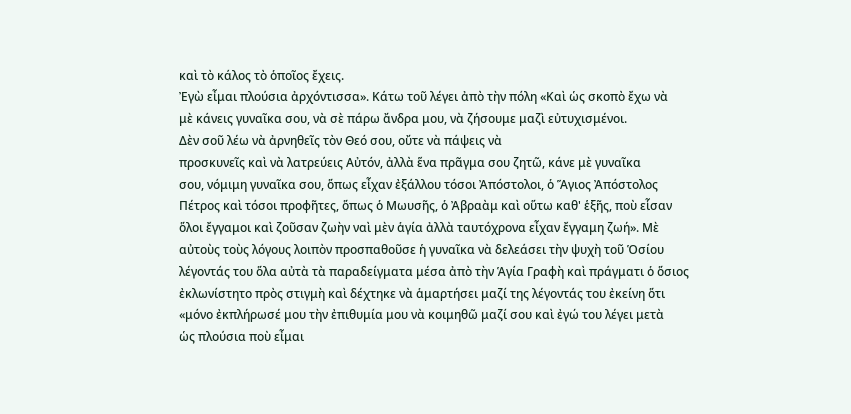καὶ τὸ κάλος τὸ ὁποῖος ἔχεις.
Ἐγὼ εἶμαι πλούσια ἀρχόντισσα». Κάτω τοῦ λέγει ἀπὸ τὴν πόλη «Καὶ ὡς σκοπὸ ἔχω νὰ
μὲ κάνεις γυναῖκα σου, νὰ σὲ πάρω ἄνδρα μου, νὰ ζήσουμε μαζὶ εὐτυχισμένοι.
Δὲν σοῦ λέω νὰ ἀρνηθεῖς τὸν Θεό σου, οὔτε νὰ πάψεις νὰ
προσκυνεῖς καὶ νὰ λατρεύεις Αὐτόν, ἀλλὰ ἕνα πρᾶγμα σου ζητῶ, κάνε μὲ γυναῖκα
σου, νόμιμη γυναῖκα σου, ὅπως εἶχαν ἐξάλλου τόσοι Ἀπόστολοι, ὁ Ἅγιος Ἀπόστολος
Πέτρος καὶ τόσοι προφῆτες, ὅπως ὁ Μωυσῆς, ὁ Ἀβραὰμ καὶ οὕτω καθ' ἑξῆς, ποὺ εἷσαν
ὅλοι ἔγγαμοι καὶ ζοῦσαν ζωὴν ναὶ μὲν ἁγία ἀλλὰ ταυτόχρονα εἶχαν ἔγγαμη ζωή». Μὲ
αὐτοὺς τοὺς λόγους λοιπὸν προσπαθοῦσε ἡ γυναῖκα νὰ δελεάσει τὴν ψυχὴ τοῦ Ὁσίου
λέγοντάς του ὅλα αὐτὰ τὰ παραδείγματα μέσα ἀπὸ τὴν Ἁγία Γραφὴ καὶ πράγματι ὁ ὅσιος
ἐκλωνίστητο πρὸς στιγμὴ καὶ δέχτηκε νὰ ἁμαρτήσει μαζί της λέγοντάς του ἐκείνη ὅτι
«μόνο ἐκπλήρωσέ μου τὴν ἐπιθυμία μου νὰ κοιμηθῶ μαζί σου καὶ ἐγώ του λέγει μετὰ
ὡς πλούσια ποὺ εἶμαι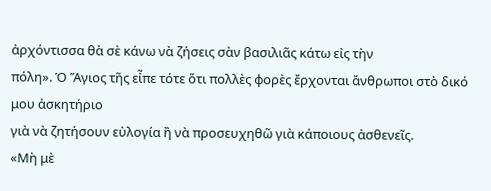ἀρχόντισσα θὰ σὲ κάνω νὰ ζήσεις σὰν βασιλιᾶς κάτω εἰς τὴν
πόλη». Ὁ Ἅγιος τῆς εἶπε τότε ὅτι πολλὲς φορὲς ἔρχονται ἄνθρωποι στὸ δικό μου ἀσκητήριο
γιὰ νὰ ζητήσουν εὐλογία ἢ νὰ προσευχηθῶ γιὰ κάποιους ἀσθενεῖς.
«Μὴ μὲ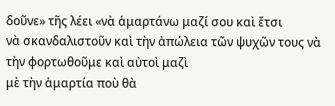δοῦνε» τῆς λέει «νὰ ἁμαρτάνω μαζί σου καὶ ἔτσι
νὰ σκανδαλιστοῦν καὶ τὴν ἀπώλεια τῶν ψυχῶν τους νὰ τὴν φορτωθοῦμε καὶ αὐτοὶ μαζὶ
μὲ τὴν ἁμαρτία ποὺ θὰ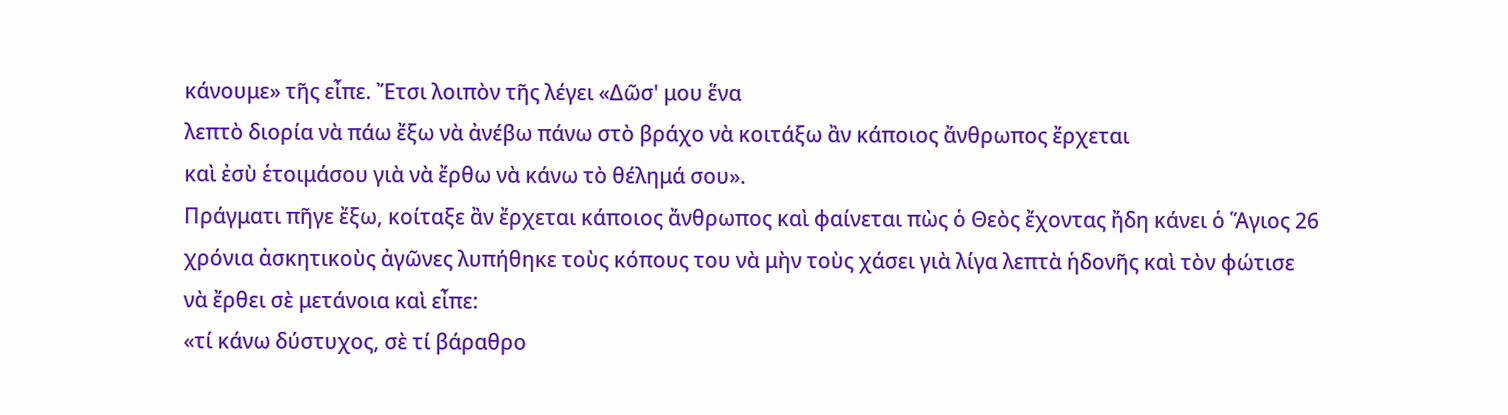κάνουμε» τῆς εἶπε. Ἔτσι λοιπὸν τῆς λέγει «Δῶσ' μου ἕνα
λεπτὸ διορία νὰ πάω ἔξω νὰ ἀνέβω πάνω στὸ βράχο νὰ κοιτάξω ἂν κάποιος ἄνθρωπος ἔρχεται
καὶ ἐσὺ ἑτοιμάσου γιὰ νὰ ἔρθω νὰ κάνω τὸ θέλημά σου».
Πράγματι πῆγε ἔξω, κοίταξε ἂν ἔρχεται κάποιος ἄνθρωπος καὶ φαίνεται πὼς ὁ Θεὸς ἔχοντας ἤδη κάνει ὁ Ἅγιος 26 χρόνια ἀσκητικοὺς ἀγῶνες λυπήθηκε τοὺς κόπους του νὰ μὴν τοὺς χάσει γιὰ λίγα λεπτὰ ἡδονῆς καὶ τὸν φώτισε νὰ ἔρθει σὲ μετάνοια καὶ εἶπε:
«τί κάνω δύστυχος, σὲ τί βάραθρο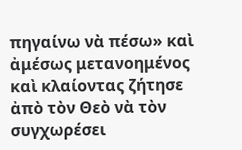πηγαίνω νὰ πέσω» καὶ ἀμέσως μετανοημένος καὶ κλαίοντας ζήτησε ἀπὸ τὸν Θεὸ νὰ τὸν συγχωρέσει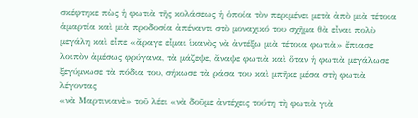σκέφτηκε πὼς ἡ φωτιὰ τῆς κολάσεως ἡ ὁποία τὸν περιμένει μετὰ ἀπὸ μιὰ τέτοια ἁμαρτία καὶ μιὰ προδοσία ἀπέναντι στὸ μοναχικό του σχῆμα θὰ εἶναι πολὺ μεγάλη καὶ εἶπε «ἄραγε εἶμαι ἱκανὸς νὰ ἀντέξω μιὰ τέτοια φωτιὰ» ἔπιασε λοιπὸν ἀμέσως φρύγανα, τὰ μάζεψε, ἄναψε φωτιὰ καὶ ὅταν ἡ φωτιὰ μεγάλωσε ξεγύμνωσε τὰ πόδια του, σήκωσε τὰ ράσα του καὶ μπῆκε μέσα στὴ φωτιὰ λέγοντας
«νὰ Μαρτινιανὲ» τοῦ λέει «νὰ δοῦμε ἀντέχεις τούτη τὴ φωτιὰ γιὰ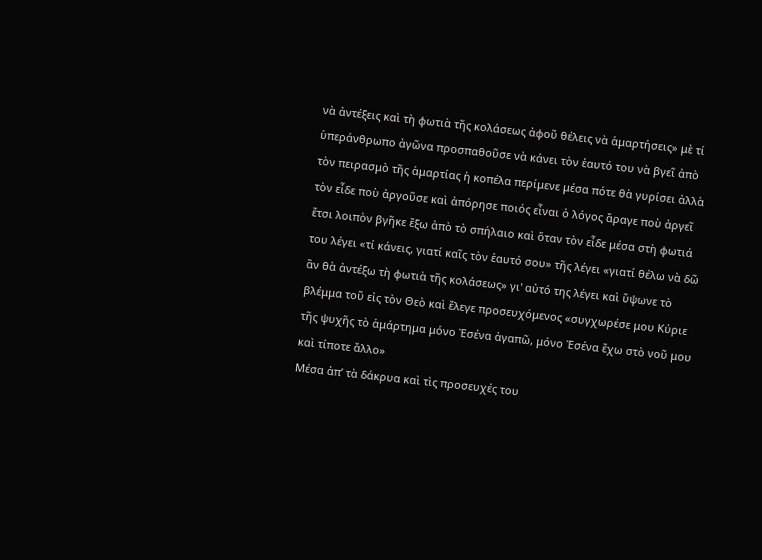νὰ ἀντέξεις καὶ τὴ φωτιὰ τῆς κολάσεως ἀφοῦ θέλεις νὰ ἁμαρτήσεις» μὲ τί ὑπεράνθρωπο ἀγῶνα προσπαθοῦσε νὰ κάνει τὸν ἑαυτό του νὰ βγεῖ ἀπὸ τὸν πειρασμὸ τῆς ἁμαρτίας ἡ κοπέλα περίμενε μέσα πότε θὰ γυρίσει ἀλλὰ τὸν εἶδε ποὺ ἀργοῦσε καὶ ἀπόρησε ποιός εἶναι ὁ λόγος ἄραγε ποὺ ἀργεῖ ἔτσι λοιπὸν βγῆκε ἔξω ἀπὸ τὸ σπήλαιο καὶ ὅταν τὸν εἶδε μέσα στὴ φωτιά του λέγει «τί κάνεις, γιατί καῖς τὸν ἑαυτό σου» τῆς λέγει «γιατί θέλω νὰ δῶ ἂν θὰ ἀντέξω τὴ φωτιὰ τῆς κολάσεως» γι' αὐτό της λέγει καὶ ὕψωνε τὸ βλέμμα τοῦ εἰς τὸν Θεὸ καὶ ἔλεγε προσευχόμενος «συγχωρέσε μου Κύριε τῆς ψυχῆς τὸ ἁμάρτημα μόνο Ἐσένα ἀγαπῶ, μόνο Ἐσένα ἔχω στὸ νοῦ μου καὶ τίποτε ἄλλο»
Μέσα ἀπ’ τὰ δάκρυα καὶ τὶς προσευχές του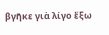βγῆκε γιὰ λίγο ἔξω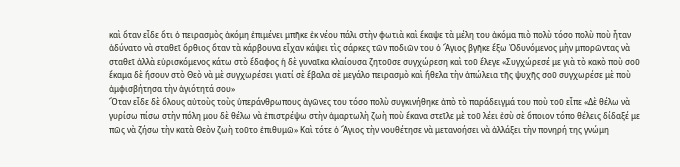καὶ ὅταν εἶδε ὅτι ὁ πειρασμὸς ἀκόμη ἐπιμένει μπῆκε ἐκ νέου πάλι στὴν φωτιὰ καὶ ἔκαψε τὰ μέλη του ἀκόμα πιὸ πολὺ τόσο πολὺ ποὺ ἦταν ἀδύνατο νὰ σταθεῖ ὄρθιος ὅταν τὰ κάρβουνα εἶχαν κάψει τὶς σάρκες τῶν ποδιῶν του ὁ Ἅγιος βγῆκε ἔξω Ὀδυνόμενος μὴν μπορῶντας νὰ σταθεῖ ἀλλὰ εὑρισκόμενος κάτω στὸ ἔδαφος ἡ δὲ γυναῖκα κλαίουσα ζητοῦσε συγχώρεση καὶ τοῦ ἔλεγε «Συγχώρεσέ με γιὰ τὸ κακὸ ποὺ σοῦ ἔκαμα δὲ ἤσουν στὸ Θεὸ νὰ μὲ συγχωρέσει γιατί σὲ ἔβαλα σὲ μεγάλο πειρασμὸ καὶ ἤθελα τὴν ἀπώλεια τῆς ψυχῆς σοῦ συγχωρέσε μὲ ποὺ ἀμφισβήτησα τὴν ἁγιότητά σου»
Ὅταν εἶδε δὲ ὅλους αὐτοὺς τοὺς ὑπεράνθρωπους ἀγῶνες του τόσο πολὺ συγκινήθηκε ἀπὸ τὸ παράδειγμά του ποὺ τοῦ εἶπε «Δὲ θέλω νὰ γυρίσω πίσω στὴν πόλη μου δὲ θέλω νὰ ἐπιστρέψω στὴν ἁμαρτωλὴ ζωὴ ποὺ ἔκανα στεῖλε μὲ τοῦ λέει ἐσὺ σὲ ὅποιον τόπο θέλεις δίδαξέ με πῶς νὰ ζήσω τὴν κατὰ Θεὸν ζωὴ τοῦτο ἐπιθυμῶ» Καὶ τότε ὁ Ἅγιος τὴν νουθέτησε νὰ μετανοήσει νὰ ἀλλάξει τὴν πονηρή της γνώμη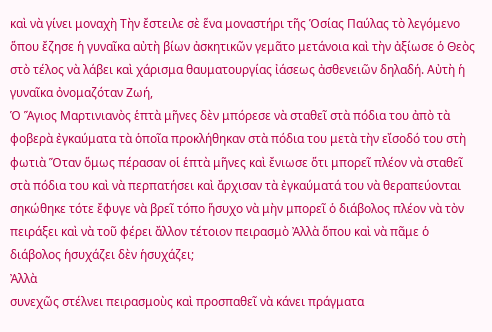καὶ νὰ γίνει μοναχὴ Τὴν ἔστειλε σὲ ἕνα μοναστήρι τῆς Ὁσίας Παύλας τὸ λεγόμενο ὅπου ἔζησε ἡ γυναῖκα αὐτὴ βίων ἀσκητικῶν γεμᾶτο μετάνοια καὶ τὴν ἀξίωσε ὁ Θεὸς στὸ τέλος νὰ λάβει καὶ χάρισμα θαυματουργίας ἰάσεως ἀσθενειῶν δηλαδή. Αὐτὴ ἡ γυναῖκα ὀνομαζόταν Ζωή,
Ὁ Ἅγιος Μαρτινιανὸς ἑπτὰ μῆνες δὲν μπόρεσε νὰ σταθεῖ στὰ πόδια του ἀπὸ τὰ φοβερὰ ἐγκαύματα τὰ ὁποῖα προκλήθηκαν στὰ πόδια του μετὰ τὴν εἴσοδό του στὴ φωτιὰ Ὅταν ὅμως πέρασαν οἱ ἑπτὰ μῆνες καὶ ἔνιωσε ὅτι μπορεῖ πλέον νὰ σταθεῖ στὰ πόδια του καὶ νὰ περπατήσει καὶ ἄρχισαν τὰ ἐγκαύματά του νὰ θεραπεύονται σηκώθηκε τότε ἔφυγε νὰ βρεῖ τόπο ἥσυχο νὰ μὴν μπορεῖ ὁ διάβολος πλέον νὰ τὸν πειράξει καὶ νὰ τοῦ φέρει ἄλλον τέτοιον πειρασμὸ Ἀλλὰ ὅπου καὶ νὰ πᾶμε ὁ διάβολος ἡσυχάζει δὲν ἡσυχάζει;
Ἀλλὰ
συνεχῶς στέλνει πειρασμοὺς καὶ προσπαθεῖ νὰ κάνει πράγματα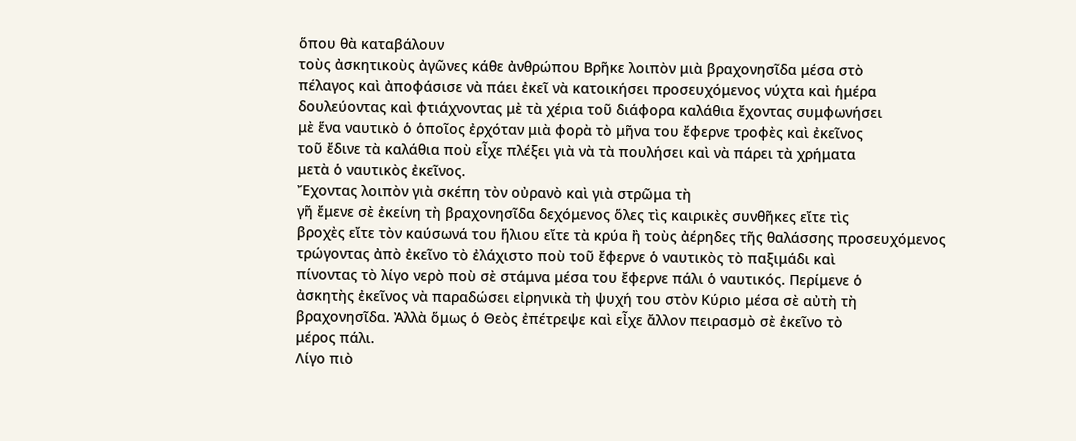ὅπου θὰ καταβάλουν
τοὺς ἀσκητικοὺς ἀγῶνες κάθε ἀνθρώπου Βρῆκε λοιπὸν μιὰ βραχονησῖδα μέσα στὸ
πέλαγος καὶ ἀποφάσισε νὰ πάει ἐκεῖ νὰ κατοικήσει προσευχόμενος νύχτα καὶ ἡμέρα
δουλεύοντας καὶ φτιάχνοντας μὲ τὰ χέρια τοῦ διάφορα καλάθια ἔχοντας συμφωνήσει
μὲ ἕνα ναυτικὸ ὁ ὁποῖος ἐρχόταν μιὰ φορὰ τὸ μῆνα του ἔφερνε τροφὲς καὶ ἐκεῖνος
τοῦ ἔδινε τὰ καλάθια ποὺ εἶχε πλέξει γιὰ νὰ τὰ πουλήσει καὶ νὰ πάρει τὰ χρήματα
μετὰ ὁ ναυτικὸς ἐκεῖνος.
Ἔχοντας λοιπὸν γιὰ σκέπη τὸν οὐρανὸ καὶ γιὰ στρῶμα τὴ
γῆ ἔμενε σὲ ἐκείνη τὴ βραχονησῖδα δεχόμενος ὅλες τὶς καιρικὲς συνθῆκες εἴτε τὶς
βροχὲς εἴτε τὸν καύσωνά του ἥλιου εἴτε τὰ κρύα ἢ τοὺς ἀέρηδες τῆς θαλάσσης προσευχόμενος
τρώγοντας ἀπὸ ἐκεῖνο τὸ ἐλάχιστο ποὺ τοῦ ἔφερνε ὁ ναυτικὸς τὸ παξιμάδι καὶ
πίνοντας τὸ λίγο νερὸ ποὺ σὲ στάμνα μέσα του ἔφερνε πάλι ὁ ναυτικός. Περίμενε ὁ
ἀσκητὴς ἐκεῖνος νὰ παραδώσει εἰρηνικὰ τὴ ψυχή του στὸν Κύριο μέσα σὲ αὐτὴ τὴ
βραχονησῖδα. Ἀλλὰ ὅμως ὁ Θεὸς ἐπέτρεψε καὶ εἶχε ἄλλον πειρασμὸ σὲ ἐκεῖνο τὸ
μέρος πάλι.
Λίγο πιὸ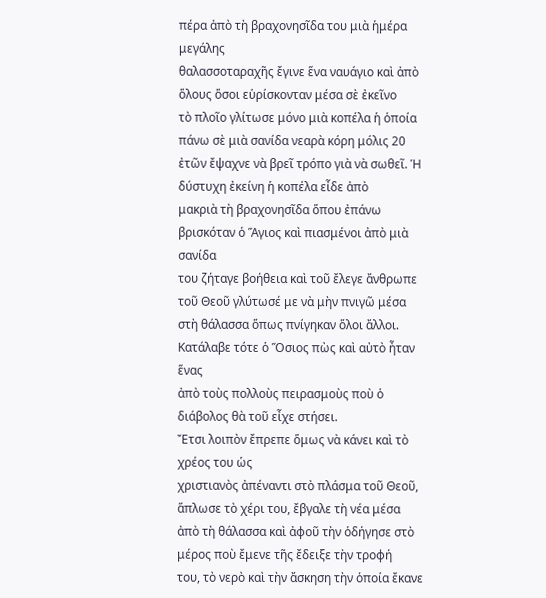πέρα ἀπὸ τὴ βραχονησῖδα του μιὰ ἡμέρα μεγάλης
θαλασσοταραχῆς ἔγινε ἕνα ναυάγιο καὶ ἀπὸ ὅλους ὅσοι εὑρίσκονταν μέσα σὲ ἐκεῖνο
τὸ πλοῖο γλίτωσε μόνο μιὰ κοπέλα ἡ ὁποία πάνω σὲ μιὰ σανίδα νεαρὰ κόρη μόλις 20
ἐτῶν ἔψαχνε νὰ βρεῖ τρόπο γιὰ νὰ σωθεῖ. Ἡ δύστυχη ἐκείνη ἡ κοπέλα εἶδε ἀπὸ
μακριὰ τὴ βραχονησῖδα ὅπου ἐπάνω βρισκόταν ὁ Ἅγιος καὶ πιασμένοι ἀπὸ μιὰ σανίδα
του ζήταγε βοήθεια καὶ τοῦ ἔλεγε ἄνθρωπε τοῦ Θεοῦ γλύτωσέ με νὰ μὴν πνιγῶ μέσα
στὴ θάλασσα ὅπως πνίγηκαν ὅλοι ἄλλοι. Κατάλαβε τότε ὁ Ὅσιος πὼς καὶ αὐτὸ ἦταν ἕνας
ἀπὸ τοὺς πολλοὺς πειρασμοὺς ποὺ ὁ διάβολος θὰ τοῦ εἶχε στήσει.
Ἔτσι λοιπὸν ἔπρεπε ὅμως νὰ κάνει καὶ τὸ χρέος του ὡς
χριστιανὸς ἀπέναντι στὸ πλάσμα τοῦ Θεοῦ, ἅπλωσε τὸ χέρι του, ἔβγαλε τὴ νέα μέσα
ἀπὸ τὴ θάλασσα καὶ ἀφοῦ τὴν ὁδήγησε στὸ μέρος ποὺ ἔμενε τῆς ἔδειξε τὴν τροφή
του, τὸ νερὸ καὶ τὴν ἄσκηση τὴν ὁποία ἔκανε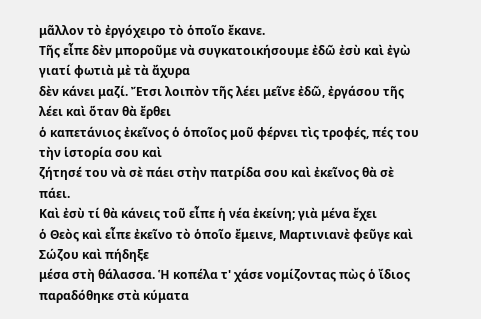μᾶλλον τὸ ἐργόχειρο τὸ ὁποῖο ἔκανε.
Τῆς εἶπε δὲν μποροῦμε νὰ συγκατοικήσουμε ἐδῶ ἐσὺ καὶ ἐγὼ γιατί φωτιὰ μὲ τὰ ἄχυρα
δὲν κάνει μαζί. Ἔτσι λοιπὸν τῆς λέει μεῖνε ἐδῶ, ἐργάσου τῆς λέει καὶ ὅταν θὰ ἔρθει
ὁ καπετάνιος ἐκεῖνος ὁ ὁποῖος μοῦ φέρνει τὶς τροφές, πές του τὴν ἱστορία σου καὶ
ζήτησέ του νὰ σὲ πάει στὴν πατρίδα σου καὶ ἐκεῖνος θὰ σὲ πάει.
Καὶ ἐσὺ τί θὰ κάνεις τοῦ εἶπε ἡ νέα ἐκείνη; γιὰ μένα ἔχει
ὁ Θεὸς καὶ εἶπε ἐκεῖνο τὸ ὁποῖο ἔμεινε, Μαρτινιανὲ φεῦγε καὶ Σώζου καὶ πήδηξε
μέσα στὴ θάλασσα. Ἡ κοπέλα τ' χάσε νομίζοντας πὼς ὁ ἴδιος παραδόθηκε στὰ κύματα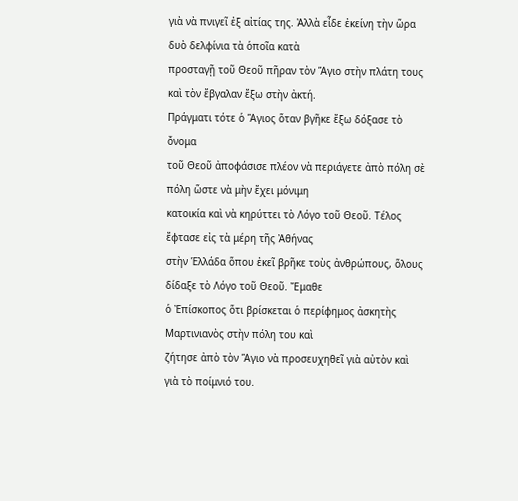γιὰ νὰ πνιγεῖ ἐξ αἰτίας της. Ἀλλὰ εἶδε ἐκείνη τὴν ὥρα δυὸ δελφίνια τὰ ὁποῖα κατὰ
προσταγῇ τοῦ Θεοῦ πῆραν τὸν Ἅγιο στὴν πλάτη τους καὶ τὸν ἔβγαλαν ἔξω στὴν ἀκτή.
Πράγματι τότε ὁ Ἅγιος ὅταν βγῆκε ἔξω δόξασε τὸ ὄνομα
τοῦ Θεοῦ ἀποφάσισε πλέον νὰ περιάγετε ἀπὸ πόλη σὲ πόλη ὥστε νὰ μὴν ἔχει μόνιμη
κατοικία καὶ νὰ κηρύττει τὸ Λόγο τοῦ Θεοῦ. Τέλος ἔφτασε εἰς τὰ μέρη τῆς Ἀθήνας
στὴν Ἑλλάδα ὅπου ἐκεῖ βρῆκε τοὺς ἀνθρώπους, ὅλους δίδαξε τὸ Λόγο τοῦ Θεοῦ. Ἔμαθε
ὁ Ἐπίσκοπος ὅτι βρίσκεται ὁ περίφημος ἀσκητὴς Μαρτινιανὸς στὴν πόλη του καὶ
ζήτησε ἀπὸ τὸν Ἅγιο νὰ προσευχηθεῖ γιὰ αὐτὸν καὶ γιὰ τὸ ποίμνιό του.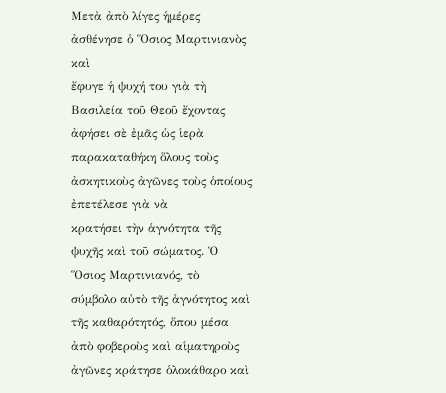Μετὰ ἀπὸ λίγες ἡμέρες ἀσθένησε ὁ Ὅσιος Μαρτινιανὸς καὶ
ἔφυγε ἡ ψυχή του γιὰ τὴ Βασιλεία τοῦ Θεοῦ ἔχοντας ἀφήσει σὲ ἐμᾶς ὡς ἱερὰ
παρακαταθήκη ὅλους τοὺς ἀσκητικοὺς ἀγῶνες τοὺς ὁποίους ἐπετέλεσε γιὰ νὰ
κρατήσει τὴν ἁγνότητα τῆς ψυχῆς καὶ τοῦ σώματος. Ὁ Ὅσιος Μαρτινιανός, τὸ
σύμβολο αὐτὸ τῆς ἁγνότητος καὶ τῆς καθαρότητός, ὅπου μέσα ἀπὸ φοβεροὺς καὶ αἱματηροὺς
ἀγῶνες κράτησε ὁλοκάθαρο καὶ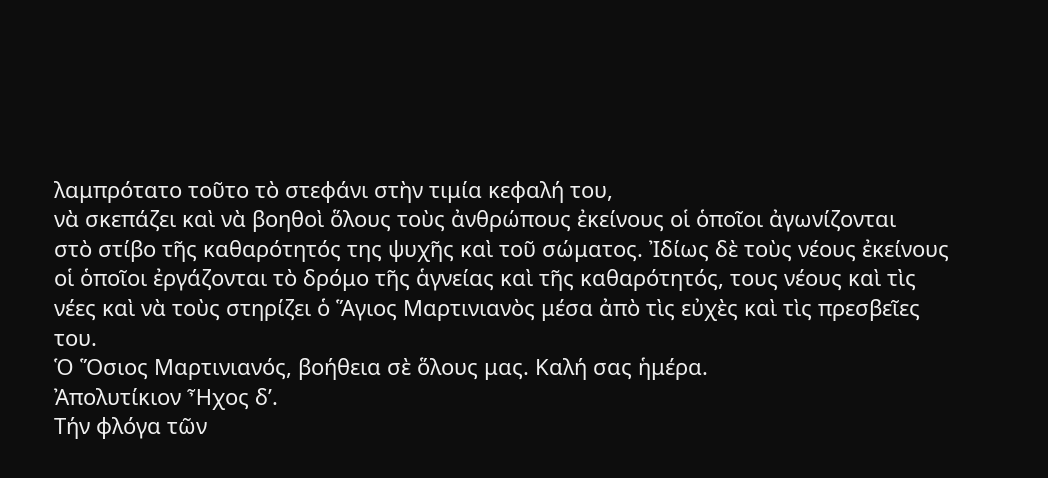λαμπρότατο τοῦτο τὸ στεφάνι στὴν τιμία κεφαλή του,
νὰ σκεπάζει καὶ νὰ βοηθοὶ ὅλους τοὺς ἀνθρώπους ἐκείνους οἱ ὁποῖοι ἀγωνίζονται
στὸ στίβο τῆς καθαρότητός της ψυχῆς καὶ τοῦ σώματος. Ἰδίως δὲ τοὺς νέους ἐκείνους
οἱ ὁποῖοι ἐργάζονται τὸ δρόμο τῆς ἁγνείας καὶ τῆς καθαρότητός, τους νέους καὶ τὶς
νέες καὶ νὰ τοὺς στηρίζει ὁ Ἅγιος Μαρτινιανὸς μέσα ἀπὸ τὶς εὐχὲς καὶ τὶς πρεσβεῖες
του.
Ὁ Ὅσιος Μαρτινιανός, βοήθεια σὲ ὅλους μας. Καλή σας ἡμέρα.
Ἀπολυτίκιον Ἦχος δ’.
Τήν φλόγα τῶν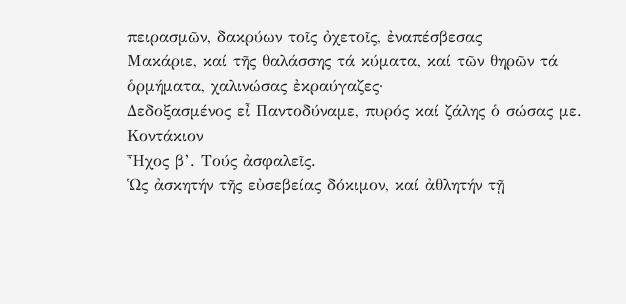πειρασμῶν, δακρύων τοῖς ὀχετοῖς, ἐναπέσβεσας
Μακάριε, καί τῆς θαλάσσης τά κύματα, καί τῶν θηρῶν τά ὁρμήματα, χαλινώσας ἐκραύγαζες·
Δεδοξασμένος εἶ Παντοδύναμε, πυρός καί ζάλης ὁ σώσας με.
Κοντάκιον
Ἦχος β’. Τούς ἀσφαλεῖς.
Ὡς ἀσκητήν τῆς εὐσεβείας δόκιμον, καί ἀθλητήν τῇ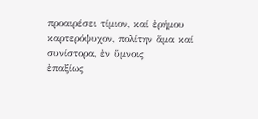προαιρέσει τίμιον, καί ἐρήμου καρτερόψυχον, πολίτην ἅμα καί συνίστορα, ἐν ὕμνοις
ἐπαξίως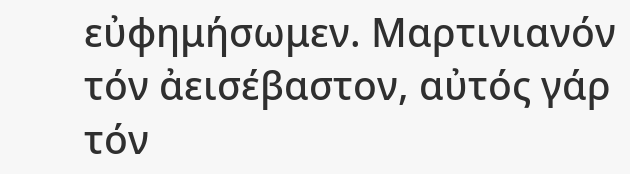εὐφημήσωμεν. Μαρτινιανόν τόν ἀεισέβαστον, αὐτός γάρ τόν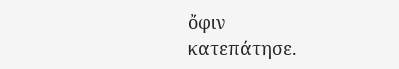ὄφιν
κατεπάτησε.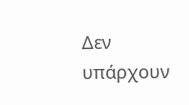Δεν υπάρχουν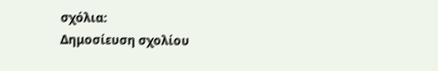σχόλια:
Δημοσίευση σχολίου